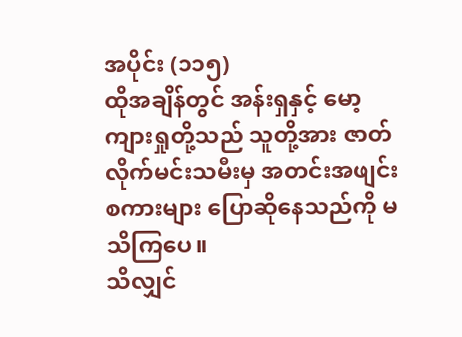အပိုင်း (၁၁၅)
ထိုအချိန်တွင် အန်းရှနှင့် မော့ကျားရှုတို့သည် သူတို့အား ဇာတ်လိုက်မင်းသမီးမှ အတင်းအဖျင်းစကားများ ပြောဆိုနေသည်ကို မသိကြပေ။
သိလျှင်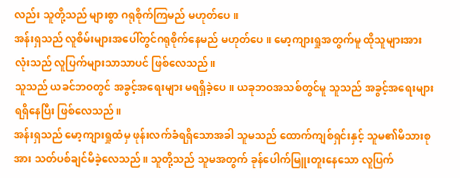လည်း သူတို့သည် များစွာ ဂရုစိုက်ကြမည် မဟုတ်ပေ။
အန်းရှသည် လူစိမ်းများအပေါ်တွင်ဂရုစိုက်နေမည် မဟုတ်ပေ။ မော့ကျားရှုအတွက်မူ ထိုသူများအားလုံးသည် လူပြက်များသာသာပင် ဖြစ်လေသည်။
သူသည် ယခင်ဘဝတွင် အခွင့်အရေးများ မရရှိခဲ့ပေ။ ယခုဘဝအသစ်တွင်မူ သူသည် အခွင့်အရေးများ ရရှိနေပြီး ဖြစ်လေသည်။
အန်းရှသည် မော့ကျားရှုထံမှ ဖုန်းလက်ခံရရှိသောအခါ သူမသည် ထောက်ကျစ်ရှင်းနှင့် သူမ၏မိသားစုအား သတ်ပစ်ချင်မိခဲ့လေသည်။ သူတို့သည် သူမအတွက် ခုန်ပေါက်မြူးတူးနေသော လူပြက်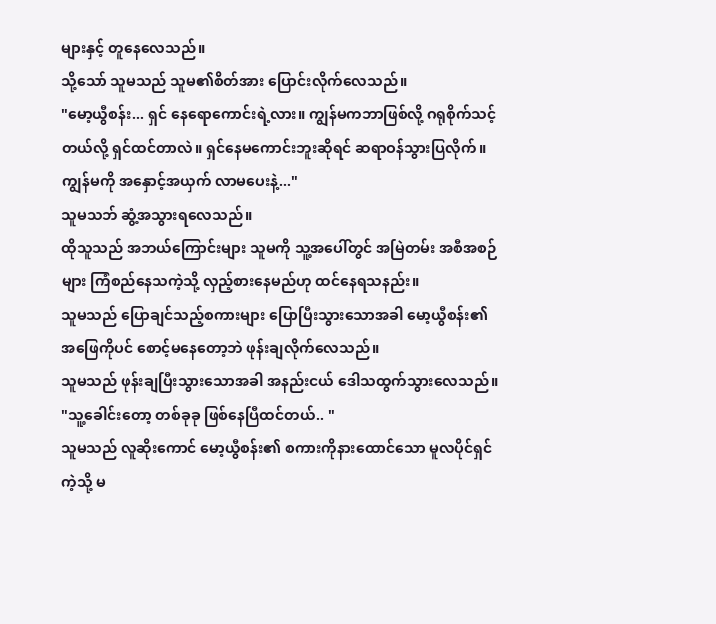များနှင့် တူနေလေသည်။
သို့သော် သူမသည် သူမ၏စိတ်အား ပြောင်းလိုက်လေသည်။
"မော့ယွီစန်း... ရှင် နေရောကောင်းရဲ့လား။ ကျွန်မကဘာဖြစ်လို့ ဂရုစိုက်သင့်တယ်လို့ ရှင်ထင်တာလဲ။ ရှင်နေမကောင်းဘူးဆိုရင် ဆရာဝန်သွားပြလိုက်။ ကျွန်မကို အနှောင့်အယှက် လာမပေးနဲ့..."
သူမသဘ် ဆွံ့အသွားရလေသည်။
ထိုသူသည် အဘယ်ကြောင်းများ သူမကို သူ့အပေါ်တွင် အမြဲတမ်း အစီအစဉ်များ ကြံစည်နေသကဲ့သို့ လှည့်စားနေမည်ဟု ထင်နေရသနည်း။
သူမသည် ပြောချင်သည့်စကားများ ပြောပြီးသွားသောအခါ မော့ယွီစန်း၏ အဖြေကိုပင် စောင့်မနေတော့ဘဲ ဖုန်းချလိုက်လေသည်။
သူမသည် ဖုန်းချပြီးသွားသောအခါ အနည်းငယ် ဒေါသထွက်သွားလေသည်။ "သူ့ခေါင်းတော့ တစ်ခုခု ဖြစ်နေပြီထင်တယ်.. "
သူမသည် လူဆိုးကောင် မော့ယွီစန်း၏ စကားကိုနားထောင်သော မူလပိုင်ရှင်ကဲ့သို့ မ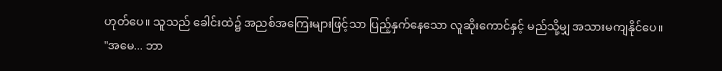ဟုတ်ပေ။ သူသည် ခေါင်းထဲ၌ အညစ်အကြေးများဖြင့်သာ ပြည့်နှက်နေသော လူဆိုးကောင်နှင့် မည်သို့မျှ အသားမကျနိုင်ပေ။
"အမေ... ဘာ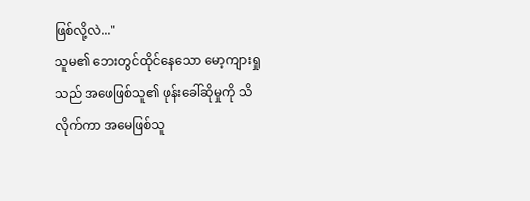ဖြစ်လို့လဲ..."
သူမ၏ ဘေးတွင်ထိုင်နေသော မော့ကျားရှုသည် အဖေဖြစ်သူ၏ ဖုန်းခေါ်ဆိုမှုကို သိလိုက်ကာ အမေဖြစ်သူ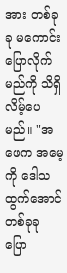အား တစ်ခုခု မကောင်းပြောလိုက်မည်ကို သိရှိလိမ့်ပေမည်။ "အဖေက အမေ့ကို ဒေါသထွက်အောင် တစ်ခုခု ပြော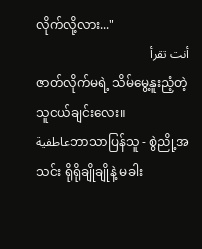လိုက်လို့လား..."
أنت تقرأ
ဇာတ်လိုက်မရဲ့ သိမ်မွေ့နူးညံ့တဲ့ သူငယ်ချင်းလေး။
عاطفيةဘာသာပြန်သူ - စွဲညို့အသင်း ရိုရိုချိုချိုနဲ့ မခါး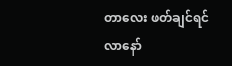တာလေး ဖတ်ချင်ရင် လာနော်